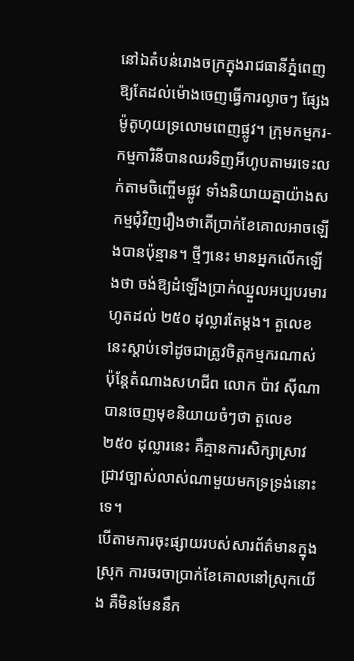នៅឯតំបន់រោងចក្រក្នុងរាជធានីភ្នំពេញ ឱ្យតែដល់ម៉ោងចេញធ្វើការល្ងាចៗ ផ្សែងម៉ូតូហុយទ្រលោមពេញផ្លូវ។ ក្រុមកម្មករ-កម្មការិនីបានឈរទិញអីហូបតាមរទេះលក់តាមចិញ្ចើមផ្លូវ ទាំងនិយាយគ្នាយ៉ាងសកម្មជុំវិញរឿងថាតើប្រាក់ខែគោលអាចឡើងបានប៉ុន្មាន។ ថ្មីៗនេះ មានអ្នកលើកឡើងថា ចង់ឱ្យដំឡើងប្រាក់ឈ្នួលអប្បបរមារហូតដល់ ២៥០ ដុល្លារតែម្ដង។ តួលេខនេះស្ដាប់ទៅដូចជាត្រូវចិត្តកម្មករណាស់ ប៉ុន្តែតំណាងសហជីព លោក ប៉ាវ ស៊ីណា បានចេញមុខនិយាយចំៗថា តួលេខ ២៥០ ដុល្លារនេះ គឺគ្មានការសិក្សាស្រាវជ្រាវច្បាស់លាស់ណាមួយមកទ្រទ្រង់នោះទេ។
បើតាមការចុះផ្សាយរបស់សារព័ត៌មានក្នុងស្រុក ការចរចាប្រាក់ខែគោលនៅស្រុកយើង គឺមិនមែននឹក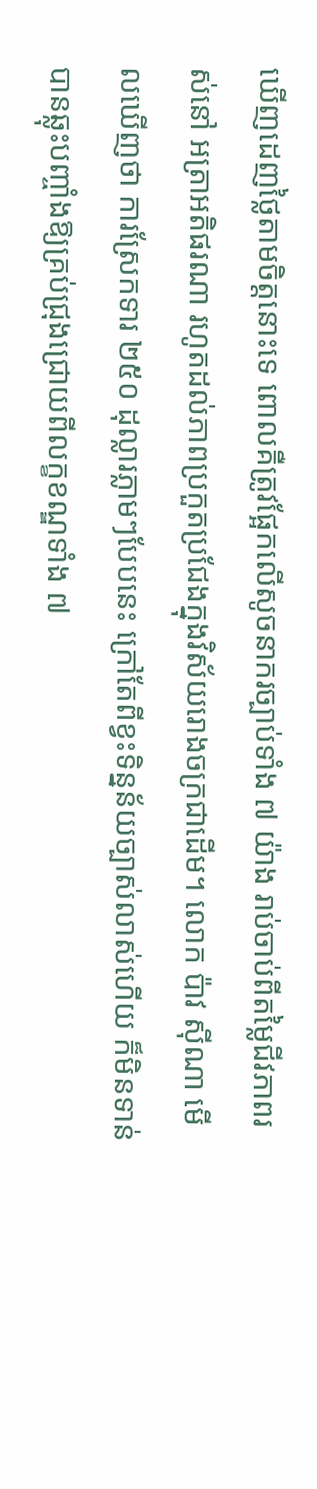ឃើញដេញថ្លៃតាមចិត្តនោះទេ ពោលគឺត្រូវផ្អែកលើសូចនាករច្បាប់ទាំង ៧ យ៉ាង រាប់ចាប់ពីតម្លៃជីវភាពរស់នៅ អត្រាអតិផរណា រហូតដល់ភាពប្រកួតប្រជែងក្នុងវិស័យរោងចក្រជាដើម។ លោក ប៉ាវ ស៊ីណា មើលឃើញថា ការស្រែកទារ ២៥០ ដុល្លារភ្លាមៗបែបនេះ ក្រៅតែពីខ្វះទិន្នន័យច្បាស់លាស់ហើយ ក៏មិនទាន់បានឆ្លុះបញ្ចាំងឱ្យគ្រប់ជ្រុងជ្រោយពីលក្ខខណ្ឌទាំង ៧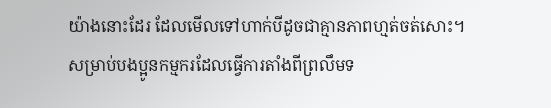យ៉ាងនោះដែរ ដែលមើលទៅហាក់បីដូចជាគ្មានភាពហ្មត់ចត់សោះ។
សម្រាប់បងប្អូនកម្មករដែលធ្វើការតាំងពីព្រលឹមទ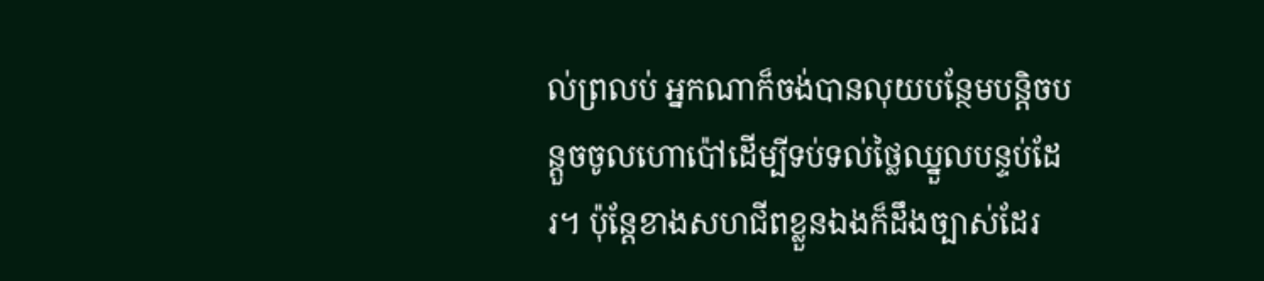ល់ព្រលប់ អ្នកណាក៏ចង់បានលុយបន្ថែមបន្តិចបន្តួចចូលហោប៉ៅដើម្បីទប់ទល់ថ្លៃឈ្នួលបន្ទប់ដែរ។ ប៉ុន្តែខាងសហជីពខ្លួនឯងក៏ដឹងច្បាស់ដែរ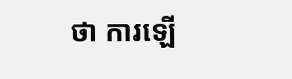ថា ការឡើ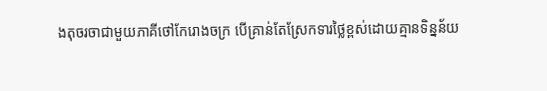ងតុចរចាជាមួយភាគីថៅកែរោងចក្រ បើគ្រាន់តែស្រែកទារថ្លៃខ្ពស់ដោយគ្មានទិន្នន័យ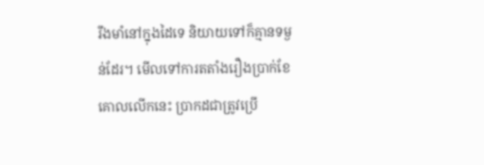រឹងមាំនៅក្នុងដៃទេ និយាយទៅក៏គ្មានទម្ងន់ដែរ។ មើលទៅការតតាំងរឿងប្រាក់ខែគោលលើកនេះ ប្រាកដជាត្រូវប្រើ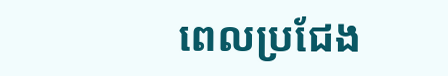ពេលប្រជែង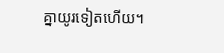គ្នាយូរទៀតហើយ។